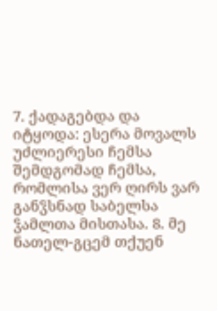7. ქადაგებდა და იტყოდა: ესერა მოვალს უძლიერესი ჩემსა შემდგომად ჩემსა, რომლისა ვერ ღირს ვარ განჴსნად საბელსა ჴამლთა მისთასა. 8. მე ნათელ-გცემ თქუენ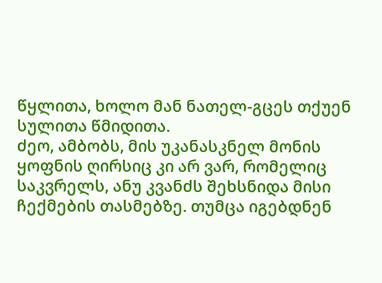წყლითა, ხოლო მან ნათელ-გცეს თქუენ სულითა წმიდითა.
ძეო, ამბობს, მის უკანასკნელ მონის ყოფნის ღირსიც კი არ ვარ, რომელიც საკვრელს, ანუ კვანძს შეხსნიდა მისი ჩექმების თასმებზე. თუმცა იგებდნენ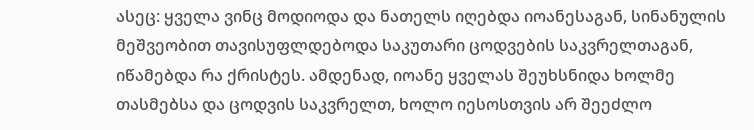ასეც: ყველა ვინც მოდიოდა და ნათელს იღებდა იოანესაგან, სინანულის მეშვეობით თავისუფლდებოდა საკუთარი ცოდვების საკვრელთაგან, იწამებდა რა ქრისტეს. ამდენად, იოანე ყველას შეუხსნიდა ხოლმე თასმებსა და ცოდვის საკვრელთ, ხოლო იესოსთვის არ შეეძლო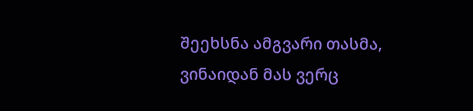შეეხსნა ამგვარი თასმა, ვინაიდან მას ვერც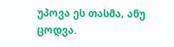უპოვა ეს თასმა, ანუ ცოდვა.